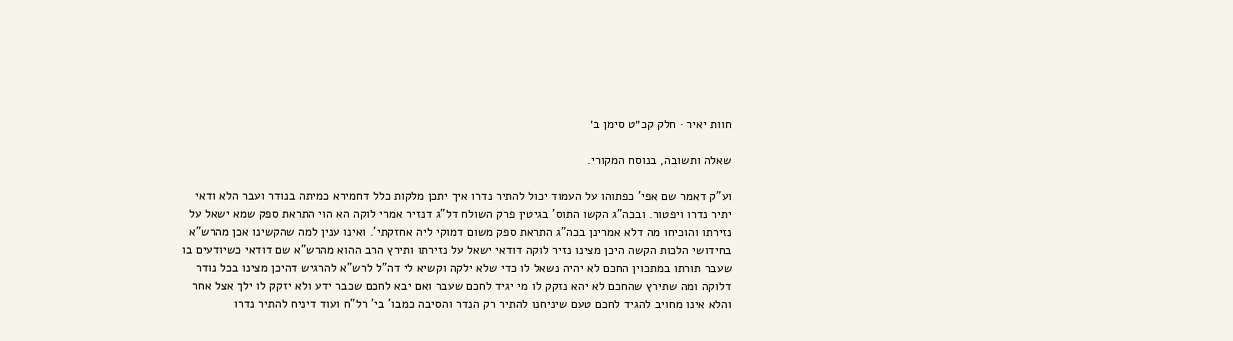חוות יאיר · חלק קכ״ט סימן ב׳

שאלה ותשובה, בנוסח המקורי.

וע"ק דאמר שם אפי' כפתוהו על העמוד יכול להתיר נדרו איך יתכן מלקות כלל דחמירא כמיתה בנודר ועבר הלא ודאי יתיר נדרו ויפטור. ובכה"ג הקשו התוס' בגיטין פרק השולח דל"ג דנזיר אמרי לוקה הא הוי התראת ספק שמא ישאל על נזירתו והוכיחו מה דלא אמרינן בכה"ג התראת ספק משום דמוקי ליה אחזקתי'. ואינו ענין למה שהקשינו אכן מהרש"א בחידושי הלכות הקשה היכן מצינו נזיר לוקה דודאי ישאל על נזירתו ותירץ הרב ההוא מהרש"א שם דודאי כשיודעים בו שעבר תורתו במתכוין החכם לא יהיה נשאל לו כדי שלא ילקה וקשיא לי דה"ל לרש"א להרגיש דהיכן מצינו בכל נודר דלוקה ומה שתירץ שהחכם לא יהא נזקק לו מי יגיד לחכם שעבר ואם יבא לחכם שכבר ידע ולא יזקק לו ילך אצל אחר והלא אינו מחויב להגיד לחכם טעם שיניחנו להתיר רק הנדר והסיבה כמבו' בי' רל"ח ועוד דיניח להתיר נדרו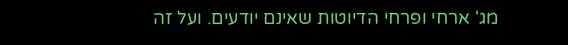מג' ארחי ופרחי הדיוטות שאינם יודעים. ועל זה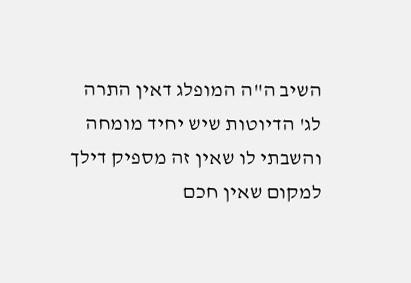השיב ה"ה המופלג דאין התרה לג' הדיוטות שיש יחיד מומחה והשבתי לו שאין זה מספיק דילך למקום שאין חכם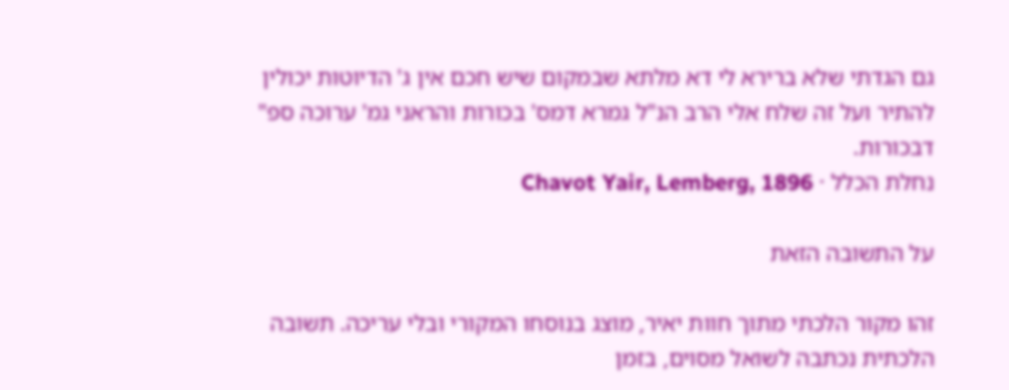גם הגדתי שלא ברירא לי דא מלתא שבמקום שיש חכם אין ג' הדיוטות יכולין להתיר ועל זה שלח אלי הרב הנ"ל גמרא דמס' בכורות והראני גמ' ערוכה ספ" דבכורות.
נחלת הכלל · Chavot Yair, Lemberg, 1896

על התשובה הזאת

זהו מקור הלכתי מתוך חוות יאיר, מוצג בנוסחו המקורי ובלי עריכה. תשובה הלכתית נכתבה לשואל מסוים, בזמן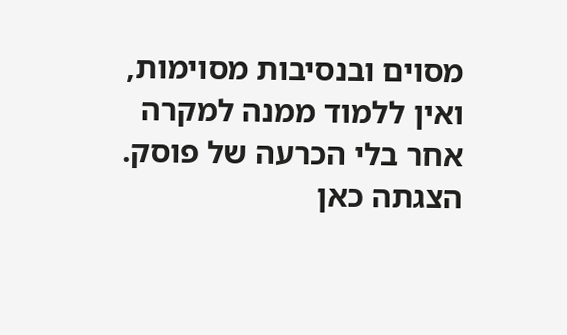מסוים ובנסיבות מסוימות, ואין ללמוד ממנה למקרה אחר בלי הכרעה של פוסק. הצגתה כאן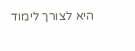היא לצורך לימוד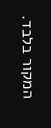המקור בלבד.